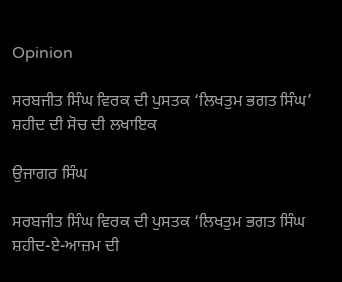Opinion

ਸਰਬਜੀਤ ਸਿੰਘ ਵਿਰਕ ਦੀ ਪੁਸਤਕ ‘ਲਿਖਤੁਮ ਭਗਤ ਸਿੰਘ’ ਸ਼ਹੀਦ ਦੀ ਸੋਚ ਦੀ ਲਖਾਇਕ

ਉਜਾਗਰ ਸਿੰਘ

ਸਰਬਜੀਤ ਸਿੰਘ ਵਿਰਕ ਦੀ ਪੁਸਤਕ ‘ਲਿਖਤੁਮ ਭਗਤ ਸਿੰਘ ਸ਼ਹੀਦ-ਏ-ਆਜ਼ਮ ਦੀ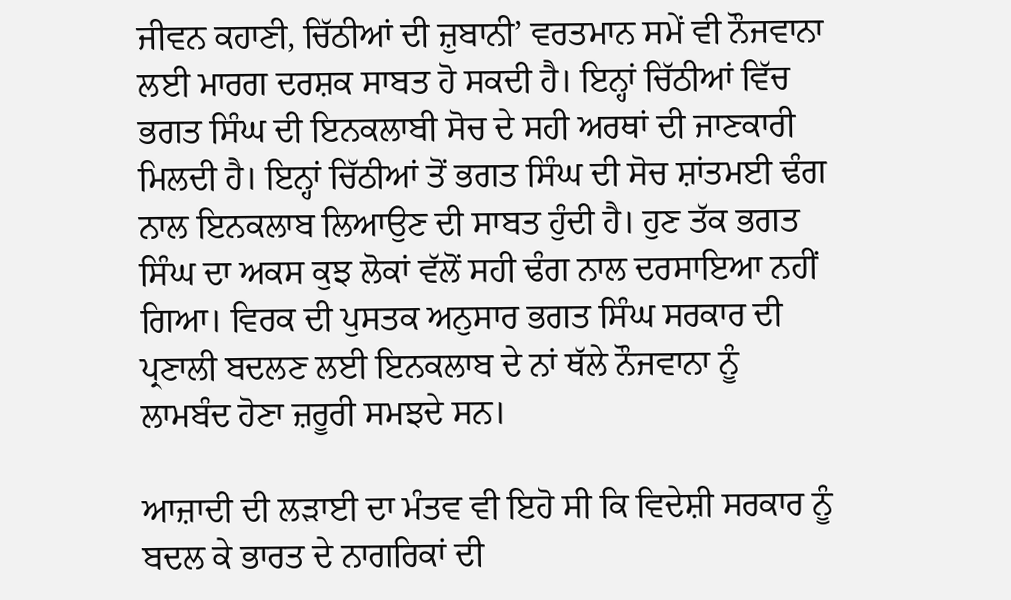ਜੀਵਨ ਕਹਾਣੀ, ਚਿੱਠੀਆਂ ਦੀ ਜ਼ੁਬਾਨੀ’ ਵਰਤਮਾਨ ਸਮੇਂ ਵੀ ਨੌਜਵਾਨਾ ਲਈ ਮਾਰਗ ਦਰਸ਼ਕ ਸਾਬਤ ਹੋ ਸਕਦੀ ਹੈ। ਇਨ੍ਹਾਂ ਚਿੱਠੀਆਂ ਵਿੱਚ ਭਗਤ ਸਿੰਘ ਦੀ ਇਨਕਲਾਬੀ ਸੋਚ ਦੇ ਸਹੀ ਅਰਥਾਂ ਦੀ ਜਾਣਕਾਰੀ ਮਿਲਦੀ ਹੈ। ਇਨ੍ਹਾਂ ਚਿੱਠੀਆਂ ਤੋਂ ਭਗਤ ਸਿੰਘ ਦੀ ਸੋਚ ਸ਼ਾਂਤਮਈ ਢੰਗ ਨਾਲ ਇਨਕਲਾਬ ਲਿਆਉਣ ਦੀ ਸਾਬਤ ਹੁੰਦੀ ਹੈ। ਹੁਣ ਤੱਕ ਭਗਤ ਸਿੰਘ ਦਾ ਅਕਸ ਕੁਝ ਲੋਕਾਂ ਵੱਲੋਂ ਸਹੀ ਢੰਗ ਨਾਲ ਦਰਸਾਇਆ ਨਹੀਂ ਗਿਆ। ਵਿਰਕ ਦੀ ਪੁਸਤਕ ਅਨੁਸਾਰ ਭਗਤ ਸਿੰਘ ਸਰਕਾਰ ਦੀ ਪ੍ਰਣਾਲੀ ਬਦਲਣ ਲਈ ਇਨਕਲਾਬ ਦੇ ਨਾਂ ਥੱਲੇ ਨੌਜਵਾਨਾ ਨੂੰ ਲਾਮਬੰਦ ਹੋਣਾ ਜ਼ਰੂਰੀ ਸਮਝਦੇ ਸਨ।

ਆਜ਼ਾਦੀ ਦੀ ਲੜਾਈ ਦਾ ਮੰਤਵ ਵੀ ਇਹੋ ਸੀ ਕਿ ਵਿਦੇਸ਼ੀ ਸਰਕਾਰ ਨੂੰ ਬਦਲ ਕੇ ਭਾਰਤ ਦੇ ਨਾਗਰਿਕਾਂ ਦੀ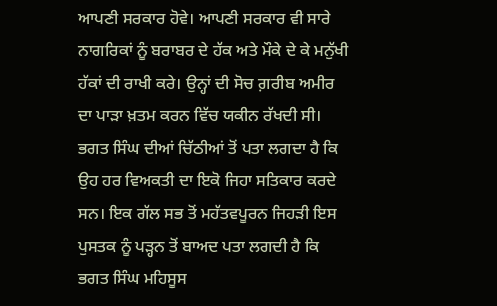ਆਪਣੀ ਸਰਕਾਰ ਹੋਵੇ। ਆਪਣੀ ਸਰਕਾਰ ਵੀ ਸਾਰੇ ਨਾਗਰਿਕਾਂ ਨੂੰ ਬਰਾਬਰ ਦੇ ਹੱਕ ਅਤੇ ਮੌਕੇ ਦੇ ਕੇ ਮਨੁੱਖੀ ਹੱਕਾਂ ਦੀ ਰਾਖੀ ਕਰੇ। ਉਨ੍ਹਾਂ ਦੀ ਸੋਚ ਗ਼ਰੀਬ ਅਮੀਰ ਦਾ ਪਾੜਾ ਖ਼ਤਮ ਕਰਨ ਵਿੱਚ ਯਕੀਨ ਰੱਖਦੀ ਸੀ। ਭਗਤ ਸਿੰਘ ਦੀਆਂ ਚਿੱਠੀਆਂ ਤੋਂ ਪਤਾ ਲਗਦਾ ਹੈ ਕਿ ਉਹ ਹਰ ਵਿਅਕਤੀ ਦਾ ਇਕੋ ਜਿਹਾ ਸਤਿਕਾਰ ਕਰਦੇ ਸਨ। ਇਕ ਗੱਲ ਸਭ ਤੋਂ ਮਹੱਤਵਪੂਰਨ ਜਿਹੜੀ ਇਸ ਪੁਸਤਕ ਨੂੰ ਪੜ੍ਹਨ ਤੋਂ ਬਾਅਦ ਪਤਾ ਲਗਦੀ ਹੈ ਕਿ ਭਗਤ ਸਿੰਘ ਮਹਿਸੂਸ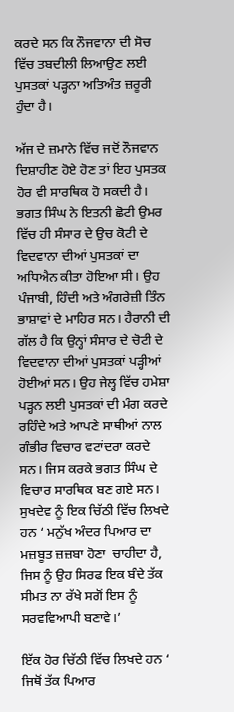ਕਰਦੇ ਸਨ ਕਿ ਨੌਜਵਾਨਾ ਦੀ ਸੋਚ ਵਿੱਚ ਤਬਦੀਲੀ ਲਿਆਉਣ ਲਈ ਪੁਸਤਕਾਂ ਪੜ੍ਹਨਾ ਅਤਿਅੰਤ ਜ਼ਰੂਰੀ ਹੁੰਦਾ ਹੈ।

ਅੱਜ ਦੇ ਜ਼ਮਾਨੇ ਵਿੱਚ ਜਦੋਂ ਨੌਜਵਾਨ ਦਿਸ਼ਾਹੀਣ ਹੋਏ ਹੋਣ ਤਾਂ ਇਹ ਪੁਸਤਕ ਹੋਰ ਵੀ ਸਾਰਥਿਕ ਹੋ ਸਕਦੀ ਹੈ। ਭਗਤ ਸਿੰਘ ਨੇ ਇਤਨੀ ਛੋਟੀ ਉਮਰ ਵਿੱਚ ਹੀ ਸੰਸਾਰ ਦੇ ਉਚ ਕੋਟੀ ਦੇ ਵਿਦਵਾਨਾ ਦੀਆਂ ਪੁਸਤਕਾਂ ਦਾ ਅਧਿਐਨ ਕੀਤਾ ਹੋਇਆ ਸੀ। ਉਹ ਪੰਜਾਬੀ, ਹਿੰਦੀ ਅਤੇ ਅੰਗਰੇਜ਼ੀ ਤਿੰਨ ਭਾਸ਼ਾਵਾਂ ਦੇ ਮਾਹਿਰ ਸਨ। ਹੈਰਾਨੀ ਦੀ ਗੱਲ ਹੈ ਕਿ ਉਨ੍ਹਾਂ ਸੰਸਾਰ ਦੇ ਚੋਟੀ ਦੇ ਵਿਦਵਾਨਾ ਦੀਆਂ ਪੁਸਤਕਾਂ ਪੜ੍ਹੀਆਂ ਹੋਈਆਂ ਸਨ। ਉਹ ਜੇਲ੍ਹ ਵਿੱਚ ਹਮੇਸ਼ਾ ਪੜ੍ਹਨ ਲਈ ਪੁਸਤਕਾਂ ਦੀ ਮੰਗ ਕਰਦੇ ਰਹਿੰਦੇ ਅਤੇ ਆਪਣੇ ਸਾਥੀਆਂ ਨਾਲ ਗੰਭੀਰ ਵਿਚਾਰ ਵਟਾਂਦਰਾ ਕਰਦੇ ਸਨ। ਜਿਸ ਕਰਕੇ ਭਗਤ ਸਿੰਘ ਦੇ ਵਿਚਾਰ ਸਾਰਥਿਕ ਬਣ ਗਏ ਸਨ। ਸੁਖਦੇਵ ਨੂੰ ਇਕ ਚਿੱਠੀ ਵਿੱਚ ਲਿਖਦੇ ਹਨ ‘ ਮਨੁੱਖ ਅੰਦਰ ਪਿਆਰ ਦਾ ਮਜ਼ਬੂਤ ਜ਼ਜ਼ਬਾ ਹੋਣਾ  ਚਾਹੀਦਾ ਹੈ, ਜਿਸ ਨੂੰ ਉਹ ਸਿਰਫ ਇਕ ਬੰਦੇ ਤੱਕ ਸੀਮਤ ਨਾ ਰੱਖੇ ਸਗੋਂ ਇਸ ਨੂੰ ਸਰਵਵਿਆਪੀ ਬਣਾਵੇ।’

ਇੱਕ ਹੋਰ ਚਿੱਠੀ ਵਿੱਚ ਲਿਖਦੇ ਹਨ ‘ ਜਿਥੋਂ ਤੱਕ ਪਿਆਰ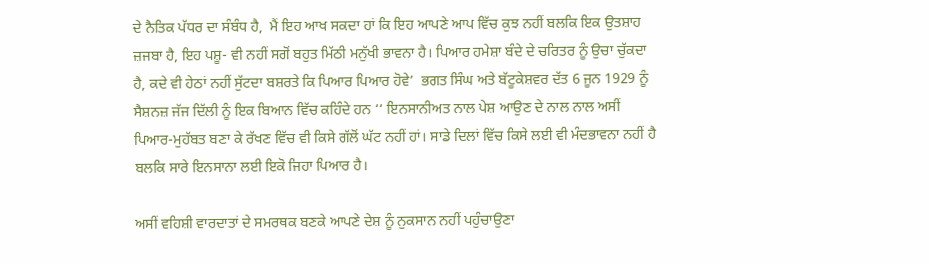ਦੇ ਨੈਤਿਕ ਪੱਧਰ ਦਾ ਸੰਬੰਧ ਹੈ,  ਮੈਂ ਇਹ ਆਖ ਸਕਦਾ ਹਾਂ ਕਿ ਇਹ ਆਪਣੇ ਆਪ ਵਿੱਚ ਕੁਝ ਨਹੀਂ ਬਲਕਿ ਇਕ ਉਤਸ਼ਾਹ ਜ਼ਜਬਾ ਹੈ, ਇਹ ਪਸ਼ੂ- ਵੀ ਨਹੀਂ ਸਗੋਂ ਬਹੁਤ ਮਿੱਠੀ ਮਨੁੱਖੀ ਭਾਵਨਾ ਹੈ। ਪਿਆਰ ਹਮੇਸ਼ਾ ਬੰਦੇ ਦੇ ਚਰਿਤਰ ਨੂੰ ਉਚਾ ਚੁੱਕਦਾ ਹੈ, ਕਦੇ ਵੀ ਹੇਠਾਂ ਨਹੀਂ ਸੁੱਟਦਾ ਬਸ਼ਰਤੇ ਕਿ ਪਿਆਰ ਪਿਆਰ ਹੋਵੇ’  ਭਗਤ ਸਿੰਘ ਅਤੇ ਬੱਟੂਕੇਸ਼ਵਰ ਦੱਤ 6 ਜੂਨ 1929 ਨੂੰ ਸੈਸ਼ਨਜ਼ ਜੱਜ ਦਿੱਲੀ ਨੂੰ ਇਕ ਬਿਆਨ ਵਿੱਚ ਕਹਿੰਦੇ ਹਨ ‘‘ ਇਨਸਾਨੀਅਤ ਨਾਲ ਪੇਸ਼ ਆਉਣ ਦੇ ਨਾਲ ਨਾਲ ਅਸੀਂ ਪਿਆਰ-ਮੁਹੱਬਤ ਬਣਾ ਕੇ ਰੱਖਣ ਵਿੱਚ ਵੀ ਕਿਸੇ ਗੱਲੋਂ ਘੱਟ ਨਹੀਂ ਹਾਂ। ਸਾਡੇ ਦਿਲਾਂ ਵਿੱਚ ਕਿਸੇ ਲਈ ਵੀ ਮੰਦਭਾਵਨਾ ਨਹੀਂ ਹੈ ਬਲਕਿ ਸਾਰੇ ਇਨਸਾਨਾ ਲਈ ਇਕੋ ਜਿਹਾ ਪਿਆਰ ਹੈ।

ਅਸੀਂ ਵਹਿਸ਼ੀ ਵਾਰਦਾਤਾਂ ਦੇ ਸਮਰਥਕ ਬਣਕੇ ਆਪਣੇ ਦੇਸ਼ ਨੂੰ ਨੁਕਸਾਨ ਨਹੀਂ ਪਹੁੰਚਾਉਣਾ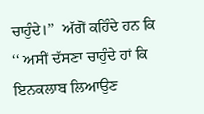ਚਾਹੁੰਦੇ।’’  ਅੱਗੋਂ ਕਹਿੰਦੇ ਹਨ ਕਿ ‘‘ ਅਸੀਂ ਦੱਸਣਾ ਚਾਹੁੰਦੇ ਹਾਂ ਕਿ ਇਨਕਲਾਬ ਲਿਆਉਣ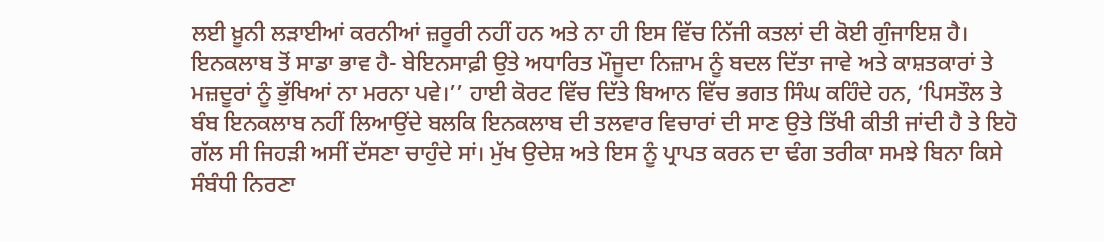ਲਈ ਖ਼ੂਨੀ ਲੜਾਈਆਂ ਕਰਨੀਆਂ ਜ਼ਰੂਰੀ ਨਹੀਂ ਹਨ ਅਤੇ ਨਾ ਹੀ ਇਸ ਵਿੱਚ ਨਿੱਜੀ ਕਤਲਾਂ ਦੀ ਕੋਈ ਗੁੰਜਾਇਸ਼ ਹੈ। ਇਨਕਲਾਬ ਤੋਂ ਸਾਡਾ ਭਾਵ ਹੈ- ਬੇਇਨਸਾਫ਼ੀ ਉਤੇ ਅਧਾਰਿਤ ਮੌਜੂਦਾ ਨਿਜ਼ਾਮ ਨੂੰ ਬਦਲ ਦਿੱਤਾ ਜਾਵੇ ਅਤੇ ਕਾਸ਼ਤਕਾਰਾਂ ਤੇ ਮਜ਼ਦੂਰਾਂ ਨੂੰ ਭੁੱਖਿਆਂ ਨਾ ਮਰਨਾ ਪਵੇ।’’ ਹਾਈ ਕੋਰਟ ਵਿੱਚ ਦਿੱਤੇ ਬਿਆਨ ਵਿੱਚ ਭਗਤ ਸਿੰਘ ਕਹਿੰਦੇ ਹਨ, ‘ਪਿਸਤੌਲ ਤੇ ਬੰਬ ਇਨਕਲਾਬ ਨਹੀਂ ਲਿਆਉਂਦੇ ਬਲਕਿ ਇਨਕਲਾਬ ਦੀ ਤਲਵਾਰ ਵਿਚਾਰਾਂ ਦੀ ਸਾਣ ਉਤੇ ਤਿੱਖੀ ਕੀਤੀ ਜਾਂਦੀ ਹੈ ਤੇ ਇਹੋ ਗੱਲ ਸੀ ਜਿਹੜੀ ਅਸੀਂ ਦੱਸਣਾ ਚਾਹੁੰਦੇ ਸਾਂ। ਮੁੱਖ ਉਦੇਸ਼ ਅਤੇ ਇਸ ਨੂੰ ਪ੍ਰਾਪਤ ਕਰਨ ਦਾ ਢੰਗ ਤਰੀਕਾ ਸਮਝੇ ਬਿਨਾ ਕਿਸੇ ਸੰਬੰਧੀ ਨਿਰਣਾ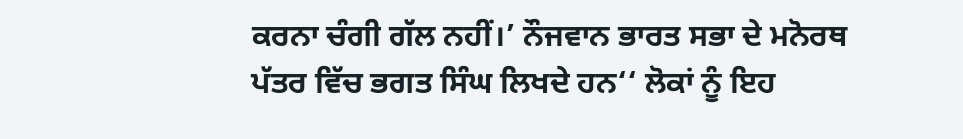ਕਰਨਾ ਚੰਗੀ ਗੱਲ ਨਹੀਂ।’ ਨੌਜਵਾਨ ਭਾਰਤ ਸਭਾ ਦੇ ਮਨੋਰਥ ਪੱਤਰ ਵਿੱਚ ਭਗਤ ਸਿੰਘ ਲਿਖਦੇ ਹਨ‘‘ ਲੋਕਾਂ ਨੂੰ ਇਹ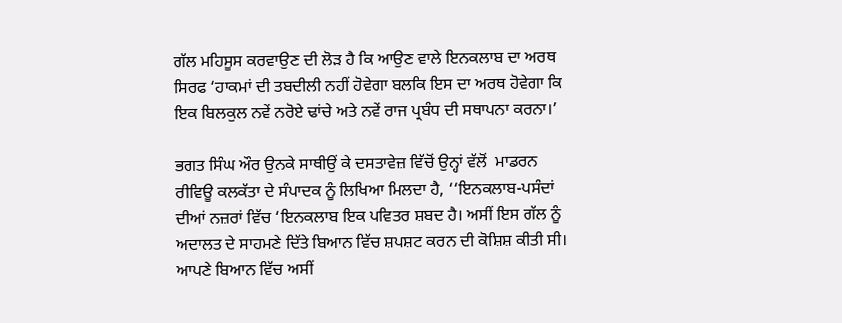ਗੱਲ ਮਹਿਸੂਸ ਕਰਵਾਉਣ ਦੀ ਲੋੜ ਹੈ ਕਿ ਆਉਣ ਵਾਲੇ ਇਨਕਲਾਬ ਦਾ ਅਰਥ ਸਿਰਫ ‘ਹਾਕਮਾਂ ਦੀ ਤਬਦੀਲੀ ਨਹੀਂ ਹੋਵੇਗਾ ਬਲਕਿ ਇਸ ਦਾ ਅਰਥ ਹੋਵੇਗਾ ਕਿ ਇਕ ਬਿਲਕੁਲ ਨਵੇਂ ਨਰੋਏ ਢਾਂਚੇ ਅਤੇ ਨਵੇਂ ਰਾਜ ਪ੍ਰਬੰਧ ਦੀ ਸਥਾਪਨਾ ਕਰਨਾ।’

ਭਗਤ ਸਿੰਘ ਔਰ ਉਨਕੇ ਸਾਥੀਉਂ ਕੇ ਦਸਤਾਵੇਜ਼ ਵਿੱਚੋਂ ਉਨ੍ਹਾਂ ਵੱਲੋਂ  ਮਾਡਰਨ ਰੀਵਿਊ ਕਲਕੱਤਾ ਦੇ ਸੰਪਾਦਕ ਨੂੰ ਲਿਖਿਆ ਮਿਲਦਾ ਹੈ, ‘‘ਇਨਕਲਾਬ-ਪਸੰਦਾਂ ਦੀਆਂ ਨਜ਼ਰਾਂ ਵਿੱਚ ‘ਇਨਕਲਾਬ ਇਕ ਪਵਿਤਰ ਸ਼ਬਦ ਹੈ। ਅਸੀਂ ਇਸ ਗੱਲ ਨੂੰ ਅਦਾਲਤ ਦੇ ਸਾਹਮਣੇ ਦਿੱਤੇ ਬਿਆਨ ਵਿੱਚ ਸ਼ਪਸ਼ਟ ਕਰਨ ਦੀ ਕੋਸ਼ਿਸ਼ ਕੀਤੀ ਸੀ। ਆਪਣੇ ਬਿਆਨ ਵਿੱਚ ਅਸੀਂ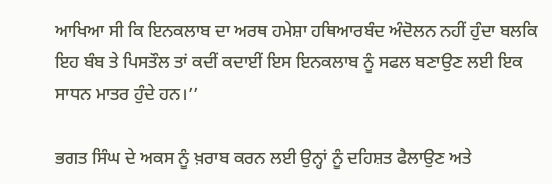ਆਖਿਆ ਸੀ ਕਿ ਇਨਕਲਾਬ ਦਾ ਅਰਥ ਹਮੇਸ਼ਾ ਹਥਿਆਰਬੰਦ ਅੰਦੋਲਨ ਨਹੀਂ ਹੁੰਦਾ ਬਲਕਿ ਇਹ ਬੰਬ ਤੇ ਪਿਸਤੌਲ ਤਾਂ ਕਦੀਂ ਕਦਾਈਂ ਇਸ ਇਨਕਲਾਬ ਨੂੰ ਸਫਲ ਬਣਾਉਣ ਲਈ ਇਕ ਸਾਧਨ ਮਾਤਰ ਹੁੰਦੇ ਹਨ।’’

ਭਗਤ ਸਿੰਘ ਦੇ ਅਕਸ ਨੂੰ ਖ਼ਰਾਬ ਕਰਨ ਲਈ ਉਨ੍ਹਾਂ ਨੂੰ ਦਹਿਸ਼ਤ ਫੈਲਾਉਣ ਅਤੇ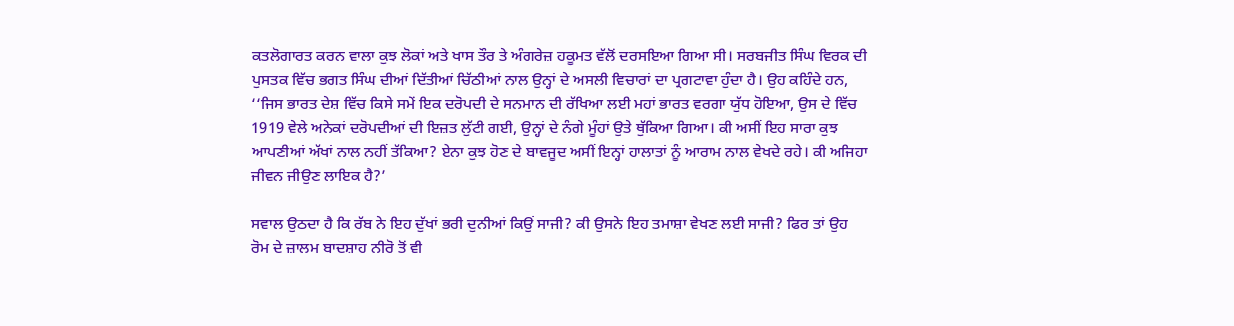ਕਤਲੋਗਾਰਤ ਕਰਨ ਵਾਲਾ ਕੁਝ ਲੋਕਾਂ ਅਤੇ ਖਾਸ ਤੌਰ ਤੇ ਅੰਗਰੇਜ਼ ਹਕੂਮਤ ਵੱਲੋਂ ਦਰਸਇਆ ਗਿਆ ਸੀ। ਸਰਬਜੀਤ ਸਿੰਘ ਵਿਰਕ ਦੀ ਪੁਸਤਕ ਵਿੱਚ ਭਗਤ ਸਿੰਘ ਦੀਆਂ ਦਿੱਤੀਆਂ ਚਿੱਠੀਆਂ ਨਾਲ ਉਨ੍ਹਾਂ ਦੇ ਅਸਲੀ ਵਿਚਾਰਾਂ ਦਾ ਪ੍ਰਗਟਾਵਾ ਹੁੰਦਾ ਹੈ। ਉਹ ਕਹਿੰਦੇ ਹਨ, ‘‘ਜਿਸ ਭਾਰਤ ਦੇਸ਼ ਵਿੱਚ ਕਿਸੇ ਸਮੇਂ ਇਕ ਦਰੋਪਦੀ ਦੇ ਸਨਮਾਨ ਦੀ ਰੱਖਿਆ ਲਈ ਮਹਾਂ ਭਾਰਤ ਵਰਗਾ ਯੁੱਧ ਹੋਇਆ, ਉਸ ਦੇ ਵਿੱਚ 1919 ਵੇਲੇ ਅਨੇਕਾਂ ਦਰੋਪਦੀਆਂ ਦੀ ਇਜ਼ਤ ਲੁੱਟੀ ਗਈ, ਉਨ੍ਹਾਂ ਦੇ ਨੰਗੇ ਮੂੰਹਾਂ ਉਤੇ ਥੁੱਕਿਆ ਗਿਆ। ਕੀ ਅਸੀਂ ਇਹ ਸਾਰਾ ਕੁਝ ਆਪਣੀਆਂ ਅੱਖਾਂ ਨਾਲ ਨਹੀਂ ਤੱਕਿਆ? ਏਨਾ ਕੁਝ ਹੋਣ ਦੇ ਬਾਵਜੂਦ ਅਸੀਂ ਇਨ੍ਹਾਂ ਹਾਲਾਤਾਂ ਨੂੰ ਆਰਾਮ ਨਾਲ ਵੇਖਦੇ ਰਹੇ। ਕੀ ਅਜਿਹਾ ਜੀਵਨ ਜੀਉਣ ਲਾਇਕ ਹੈ?’

ਸਵਾਲ ਉਠਦਾ ਹੈ ਕਿ ਰੱਬ ਨੇ ਇਹ ਦੁੱਖਾਂ ਭਰੀ ਦੁਨੀਆਂ ਕਿਉਂ ਸਾਜੀ? ਕੀ ਉਸਨੇ ਇਹ ਤਮਾਸ਼ਾ ਵੇਖਣ ਲਈ ਸਾਜੀ? ਫਿਰ ਤਾਂ ਉਹ ਰੋਮ ਦੇ ਜ਼ਾਲਮ ਬਾਦਸ਼ਾਹ ਨੀਰੋ ਤੋਂ ਵੀ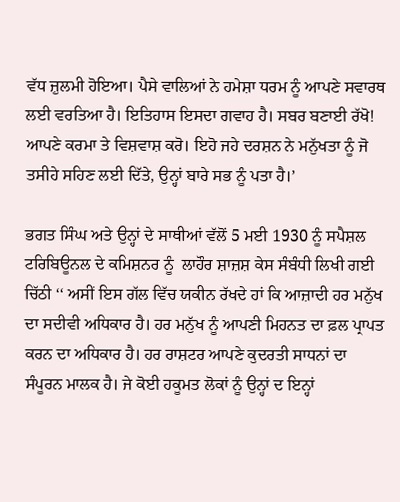ਵੱਧ ਜ਼ੁਲਮੀ ਹੋਇਆ। ਪੈਸੇ ਵਾਲਿਆਂ ਨੇ ਹਮੇਸ਼ਾ ਧਰਮ ਨੂੰ ਆਪਣੇ ਸਵਾਰਥ ਲਈ ਵਰਤਿਆ ਹੈ। ਇਤਿਹਾਸ ਇਸਦਾ ਗਵਾਹ ਹੈ। ਸਬਰ ਬਣਾਈ ਰੱਖੋ! ਆਪਣੇ ਕਰਮਾ ਤੇ ਵਿਸ਼ਵਾਸ਼ ਕਰੋ। ਇਹੋ ਜਹੇ ਦਰਸ਼ਨ ਨੇ ਮਨੁੱਖਤਾ ਨੂੰ ਜੋ ਤਸੀਹੇ ਸਹਿਣ ਲਈ ਦਿੱਤੇ, ਉਨ੍ਹਾਂ ਬਾਰੇ ਸਭ ਨੂੰ ਪਤਾ ਹੈ।’

ਭਗਤ ਸਿੰਘ ਅਤੇ ਉਨ੍ਹਾਂ ਦੇ ਸਾਥੀਆਂ ਵੱਲੋਂ 5 ਮਈ 1930 ਨੂੰ ਸਪੈਸ਼ਲ ਟਰਿਬਿਊਨਲ ਦੇ ਕਮਿਸ਼ਨਰ ਨੂੰ  ਲਾਹੌਰ ਸ਼ਾਜ਼ਸ਼ ਕੇਸ ਸੰਬੰਧੀ ਲਿਖੀ ਗਈ ਚਿੱਠੀ ‘‘ ਅਸੀਂ ਇਸ ਗੱਲ ਵਿੱਚ ਯਕੀਨ ਰੱਖਦੇ ਹਾਂ ਕਿ ਆਜ਼ਾਦੀ ਹਰ ਮਨੁੱਖ ਦਾ ਸਦੀਵੀ ਅਧਿਕਾਰ ਹੈ। ਹਰ ਮਨੁੱਖ ਨੂੰ ਆਪਣੀ ਮਿਹਨਤ ਦਾ ਫ਼ਲ ਪ੍ਰਾਪਤ ਕਰਨ ਦਾ ਅਧਿਕਾਰ ਹੈ। ਹਰ ਰਾਸ਼ਟਰ ਆਪਣੇ ਕੁਦਰਤੀ ਸਾਧਨਾਂ ਦਾ ਸੰਪੂਰਨ ਮਾਲਕ ਹੈ। ਜੇ ਕੋਈ ਹਕੂਮਤ ਲੋਕਾਂ ਨੂੰ ਉਨ੍ਹਾਂ ਦ ਇਨ੍ਹਾਂ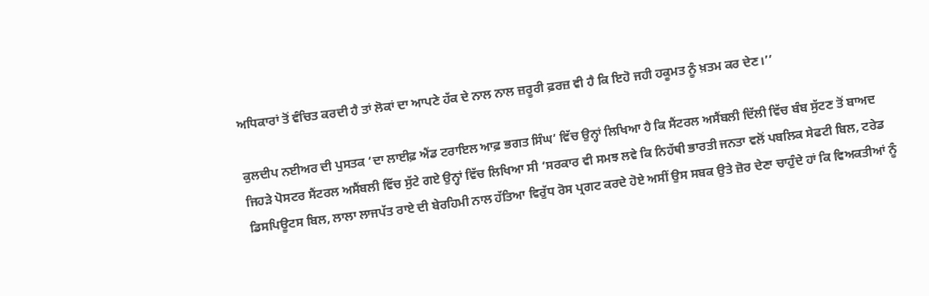ਅਧਿਕਾਰਾਂ ਤੋਂ ਵੰਚਿਤ ਕਰਦੀ ਹੈ ਤਾਂ ਲੋਕਾਂ ਦਾ ਆਪਣੇ ਹੱਕ ਦੇ ਨਾਲ ਨਾਲ ਜ਼ਰੂਰੀ ਫ਼ਰਜ਼ ਵੀ ਹੈ ਕਿ ਇਹੋ ਜਹੀ ਹਕੂਮਤ ਨੂੰ ਖ਼ਤਮ ਕਰ ਦੇਣ।’’

ਕੁਲਦੀਪ ਨਈਅਰ ਦੀ ਪੁਸਤਕ ‘ਦਾ ਲਾਈਫ਼ ਐਂਡ ਟਰਾਇਲ ਆਫ਼ ਭਗਤ ਸਿੰਘ’ ਵਿੱਚ ਉਨ੍ਹਾਂ ਲਿਖਿਆ ਹੈ ਕਿ ਸੈਂਟਰਲ ਅਸੈਂਬਲੀ ਦਿੱਲੀ ਵਿੱਚ ਬੰਬ ਸੁੱਟਣ ਤੋਂ ਬਾਅਦ ਜਿਹੜੇ ਪੋਸਟਰ ਸੈਂਟਰਲ ਅਸੈਂਬਲੀ ਵਿੱਚ ਸੁੱਟੇ ਗਏ ਉਨ੍ਹਾਂ ਵਿੱਚ ਲਿਖਿਆ ਸੀ ‘ਸਰਕਾਰ ਵੀ ਸਮਝ ਲਵੇ ਕਿ ਨਿਹੱਥੀ ਭਾਰਤੀ ਜਨਤਾ ਵਲੋਂ ਪਬਲਿਕ ਸੇਫਟੀ ਬਿਲ, ਟਰੇਡ ਡਿਸਪਿਊਟਸ ਬਿਲ, ਲਾਲਾ ਲਾਜਪੱਤ ਰਾਏ ਦੀ ਬੇਰਹਿਮੀ ਨਾਲ ਹੱਤਿਆ ਵਿਰੁੱਧ ਰੋਸ ਪ੍ਰਗਟ ਕਰਦੇ ਹੋਏ ਅਸੀਂ ਉਸ ਸਬਕ ਉਤੇ ਜ਼ੋਰ ਦੇਣਾ ਚਾਹੁੰਦੇ ਹਾਂ ਕਿ ਵਿਅਕਤੀਆਂ ਨੂੰ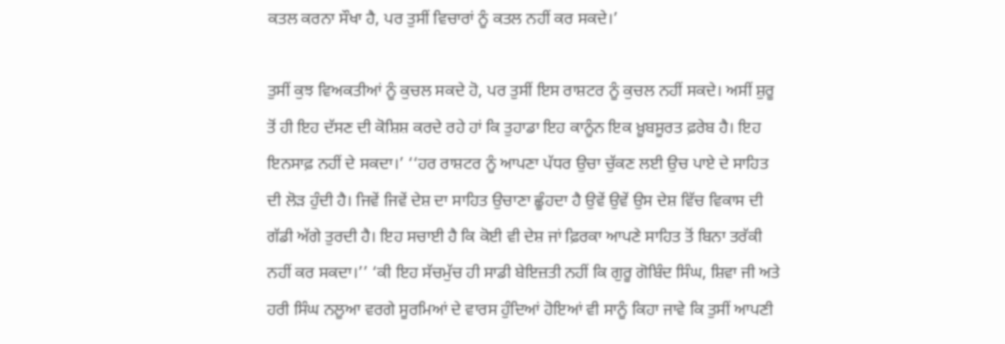ਕਤਲ ਕਰਨਾ ਸੌਖਾ ਹੈ, ਪਰ ਤੁਸੀਂ ਵਿਚਾਰਾਂ ਨੂੰ ਕਤਲ ਨਹੀਂ ਕਰ ਸਕਦੇ।’

ਤੁਸੀਂ ਕੁਝ ਵਿਅਕਤੀਆਂ ਨੂੰ ਕੁਚਲ ਸਕਦੇ ਹੋ, ਪਰ ਤੁਸੀਂ ਇਸ ਰਾਸ਼ਟਰ ਨੂੰ ਕੁਚਲ ਨਹੀਂ ਸਕਦੇ। ਅਸੀਂ ਸ਼ੁਰੂ ਤੋਂ ਹੀ ਇਹ ਦੱਸਣ ਦੀ ਕੋਸ਼ਿਸ਼ ਕਰਦੇ ਰਹੇ ਹਾਂ ਕਿ ਤੁਹਾਡਾ ਇਹ ਕਾਨੂੰਨ ਇਕ ਖ਼ੂਬਸੂਰਤ ਫ਼ਰੇਬ ਹੈ। ਇਹ ਇਨਸਾਫ਼ ਨਹੀਂ ਦੇ ਸਕਦਾ।’ ‘‘ਹਰ ਰਾਸ਼ਟਰ ਨੂੰ ਆਪਣਾ ਪੱਧਰ ਉਚਾ ਚੁੱਕਣ ਲਈ ਉਚ ਪਾਏ ਦੇ ਸਾਹਿਤ ਦੀ ਲੋੜ ਹੁੰਦੀ ਹੈ। ਜਿਵੇਂ ਜਿਵੇਂ ਦੇਸ਼ ਦਾ ਸਾਹਿਤ ਉਚਾਣਾ ਛੂੰਹਦਾ ਹੈ ਉਵੇਂ ਉਵੇਂ ਉਸ ਦੇਸ਼ ਵਿੱਚ ਵਿਕਾਸ ਦੀ ਗੱਡੀ ਅੱਗੇ ਤੁਰਦੀ ਹੈ। ਇਹ ਸਚਾਈ ਹੈ ਕਿ ਕੋਈ ਵੀ ਦੇਸ਼ ਜਾਂ ਫ਼ਿਰਕਾ ਆਪਣੇ ਸਾਹਿਤ ਤੋਂ ਬਿਨਾ ਤਰੱਕੀ ਨਹੀਂ ਕਰ ਸਕਦਾ।’’ ‘ਕੀ ਇਹ ਸੱਚਮੁੱਚ ਹੀ ਸਾਡੀ ਬੇਇਜ਼ਤੀ ਨਹੀਂ ਕਿ ਗੁਰੂ ਗੋਬਿੰਦ ਸਿੰਘ, ਸ਼ਿਵਾ ਜੀ ਅਤੇ ਹਰੀ ਸਿੰਘ ਨਲੂਆ ਵਰਗੇ ਸੂਰਮਿਆਂ ਦੇ ਵਾਰਸ ਹੁੰਦਿਆਂ ਹੋਇਆਂ ਵੀ ਸਾਨੂੰ ਕਿਹਾ ਜਾਵੇ ਕਿ ਤੁਸੀਂ ਆਪਣੀ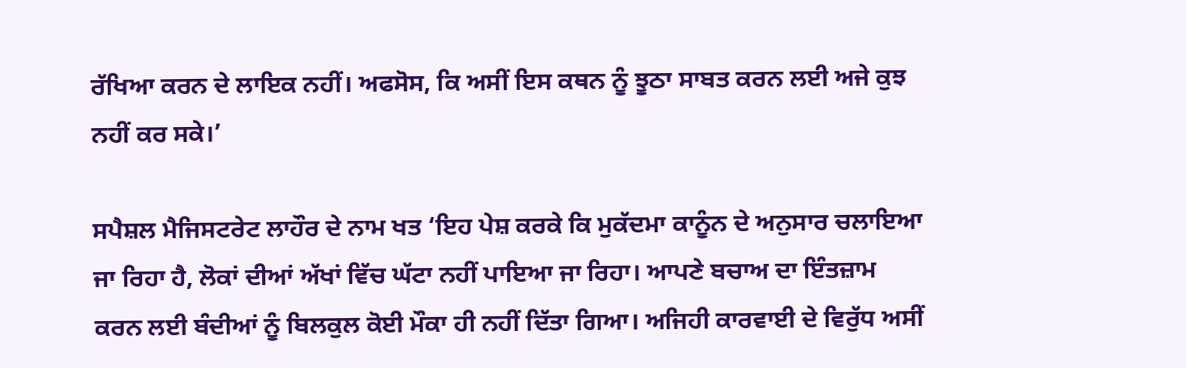ਰੱਖਿਆ ਕਰਨ ਦੇ ਲਾਇਕ ਨਹੀਂ। ਅਫਸੋਸ, ਕਿ ਅਸੀਂ ਇਸ ਕਥਨ ਨੂੰ ਝੂਠਾ ਸਾਬਤ ਕਰਨ ਲਈ ਅਜੇ ਕੁਝ ਨਹੀਂ ਕਰ ਸਕੇ।’

ਸਪੈਸ਼ਲ ਮੈਜਿਸਟਰੇਟ ਲਾਹੌਰ ਦੇ ਨਾਮ ਖਤ ‘ਇਹ ਪੇਸ਼ ਕਰਕੇ ਕਿ ਮੁਕੱਦਮਾ ਕਾਨੂੰਨ ਦੇ ਅਨੁਸਾਰ ਚਲਾਇਆ ਜਾ ਰਿਹਾ ਹੈ, ਲੋਕਾਂ ਦੀਆਂ ਅੱਖਾਂ ਵਿੱਚ ਘੱਟਾ ਨਹੀਂ ਪਾਇਆ ਜਾ ਰਿਹਾ। ਆਪਣੇ ਬਚਾਅ ਦਾ ਇੰਤਜ਼ਾਮ ਕਰਨ ਲਈ ਬੰਦੀਆਂ ਨੂੰ ਬਿਲਕੁਲ ਕੋਈ ਮੌਕਾ ਹੀ ਨਹੀਂ ਦਿੱਤਾ ਗਿਆ। ਅਜਿਹੀ ਕਾਰਵਾਈ ਦੇ ਵਿਰੁੱਧ ਅਸੀਂ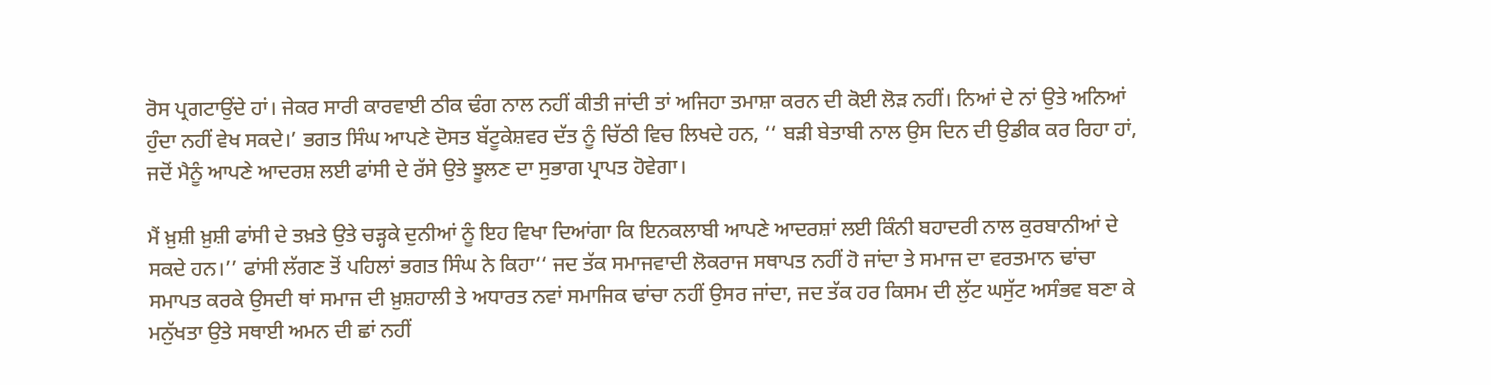ਰੋਸ ਪ੍ਰਗਟਾਉਂਦੇ ਹਾਂ। ਜੇਕਰ ਸਾਰੀ ਕਾਰਵਾਈ ਠੀਕ ਢੰਗ ਨਾਲ ਨਹੀਂ ਕੀਤੀ ਜਾਂਦੀ ਤਾਂ ਅਜਿਹਾ ਤਮਾਸ਼ਾ ਕਰਨ ਦੀ ਕੋਈ ਲੋੜ ਨਹੀਂ। ਨਿਆਂ ਦੇ ਨਾਂ ਉਤੇ ਅਨਿਆਂ ਹੁੰਦਾ ਨਹੀਂ ਵੇਖ ਸਕਦੇ।’ ਭਗਤ ਸਿੰਘ ਆਪਣੇ ਦੋਸਤ ਬੱਟੂਕੇਸ਼ਵਰ ਦੱਤ ਨੂੰ ਚਿੱਠੀ ਵਿਚ ਲਿਖਦੇ ਹਨ, ‘‘ ਬੜੀ ਬੇਤਾਬੀ ਨਾਲ ਉਸ ਦਿਨ ਦੀ ਉਡੀਕ ਕਰ ਰਿਹਾ ਹਾਂ, ਜਦੋਂ ਮੈਨੂੰ ਆਪਣੇ ਆਦਰਸ਼ ਲਈ ਫਾਂਸੀ ਦੇ ਰੱਸੇ ਉਤੇ ਝੂਲਣ ਦਾ ਸੁਭਾਗ ਪ੍ਰਾਪਤ ਹੋਵੇਗਾ।

ਮੈਂ ਖ਼ੁਸ਼ੀ ਖ਼ੁਸ਼ੀ ਫਾਂਸੀ ਦੇ ਤਖ਼ਤੇ ਉਤੇ ਚੜ੍ਹਕੇ ਦੁਨੀਆਂ ਨੂੰ ਇਹ ਵਿਖਾ ਦਿਆਂਗਾ ਕਿ ਇਨਕਲਾਬੀ ਆਪਣੇ ਆਦਰਸ਼ਾਂ ਲਈ ਕਿੰਨੀ ਬਹਾਦਰੀ ਨਾਲ ਕੁਰਬਾਨੀਆਂ ਦੇ ਸਕਦੇ ਹਨ।’’ ਫਾਂਸੀ ਲੱਗਣ ਤੋਂ ਪਹਿਲਾਂ ਭਗਤ ਸਿੰਘ ਨੇ ਕਿਹਾ‘‘ ਜਦ ਤੱਕ ਸਮਾਜਵਾਦੀ ਲੋਕਰਾਜ ਸਥਾਪਤ ਨਹੀਂ ਹੋ ਜਾਂਦਾ ਤੇ ਸਮਾਜ ਦਾ ਵਰਤਮਾਨ ਢਾਂਚਾ ਸਮਾਪਤ ਕਰਕੇ ਉਸਦੀ ਥਾਂ ਸਮਾਜ ਦੀ ਖ਼ੁਸ਼ਹਾਲੀ ਤੇ ਅਧਾਰਤ ਨਵਾਂ ਸਮਾਜਿਕ ਢਾਂਚਾ ਨਹੀਂ ਉਸਰ ਜਾਂਦਾ, ਜਦ ਤੱਕ ਹਰ ਕਿਸਮ ਦੀ ਲੁੱਟ ਘਸੁੱਟ ਅਸੰਭਵ ਬਣਾ ਕੇ ਮਨੁੱਖਤਾ ਉਤੇ ਸਥਾਈ ਅਮਨ ਦੀ ਛਾਂ ਨਹੀਂ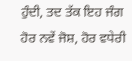ਹੁੰਦੀ, ਤਦ ਤੱਕ ਇਹ ਜੰਗ ਹੋਰ ਨਵੇਂ ਜੋਸ਼, ਹੋਰ ਵਧੇਰੀ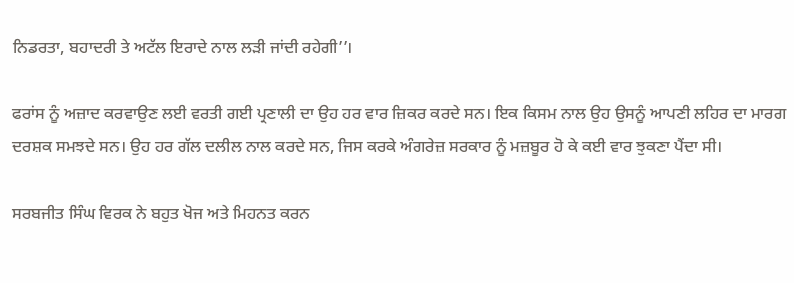ਨਿਡਰਤਾ, ਬਹਾਦਰੀ ਤੇ ਅਟੱਲ ਇਰਾਦੇ ਨਾਲ ਲੜੀ ਜਾਂਦੀ ਰਹੇਗੀ’’।

ਫਰਾਂਸ ਨੂੰ ਅਜ਼ਾਦ ਕਰਵਾਉਣ ਲਈ ਵਰਤੀ ਗਈ ਪ੍ਰਣਾਲੀ ਦਾ ਉਹ ਹਰ ਵਾਰ ਜ਼ਿਕਰ ਕਰਦੇ ਸਨ। ਇਕ ਕਿਸਮ ਨਾਲ ਉਹ ਉਸਨੂੰ ਆਪਣੀ ਲਹਿਰ ਦਾ ਮਾਰਗ ਦਰਸ਼ਕ ਸਮਝਦੇ ਸਨ। ਉਹ ਹਰ ਗੱਲ ਦਲੀਲ ਨਾਲ ਕਰਦੇ ਸਨ, ਜਿਸ ਕਰਕੇ ਅੰਗਰੇਜ਼ ਸਰਕਾਰ ਨੂੰ ਮਜ਼ਬੂਰ ਹੋ ਕੇ ਕਈ ਵਾਰ ਝੁਕਣਾ ਪੈਂਦਾ ਸੀ।

ਸਰਬਜੀਤ ਸਿੰਘ ਵਿਰਕ ਨੇ ਬਹੁਤ ਖੋਜ ਅਤੇ ਮਿਹਨਤ ਕਰਨ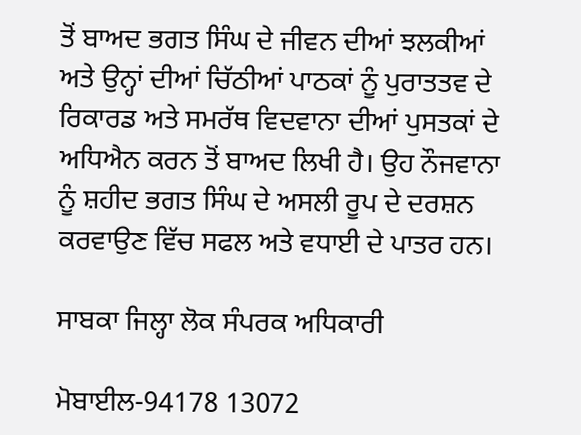ਤੋਂ ਬਾਅਦ ਭਗਤ ਸਿੰਘ ਦੇ ਜੀਵਨ ਦੀਆਂ ਝਲਕੀਆਂ ਅਤੇ ਉਨ੍ਹਾਂ ਦੀਆਂ ਚਿੱਠੀਆਂ ਪਾਠਕਾਂ ਨੂੰ ਪੁਰਾਤਤਵ ਦੇ ਰਿਕਾਰਡ ਅਤੇ ਸਮਰੱਥ ਵਿਦਵਾਨਾ ਦੀਆਂ ਪੁਸਤਕਾਂ ਦੇ ਅਧਿਐਨ ਕਰਨ ਤੋਂ ਬਾਅਦ ਲਿਖੀ ਹੈ। ਉਹ ਨੌਜਵਾਨਾ ਨੂੰ ਸ਼ਹੀਦ ਭਗਤ ਸਿੰਘ ਦੇ ਅਸਲੀ ਰੂਪ ਦੇ ਦਰਸ਼ਨ ਕਰਵਾਉਣ ਵਿੱਚ ਸਫਲ ਅਤੇ ਵਧਾਈ ਦੇ ਪਾਤਰ ਹਨ।

ਸਾਬਕਾ ਜਿਲ੍ਹਾ ਲੋਕ ਸੰਪਰਕ ਅਧਿਕਾਰੀ

ਮੋਬਾਈਲ-94178 13072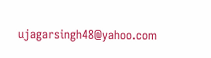ujagarsingh48@yahoo.com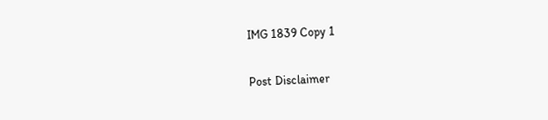IMG 1839 Copy 1

Post Disclaimer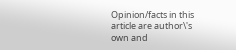Opinion/facts in this article are author\'s own and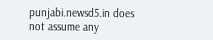punjabi.newsd5.in does not assume any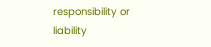responsibility or liability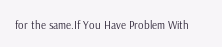for the same.If You Have Problem With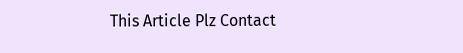This Article Plz Contact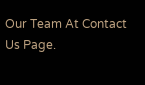Our Team At Contact Us Page.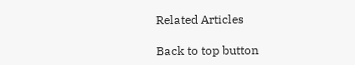Related Articles

Back to top button